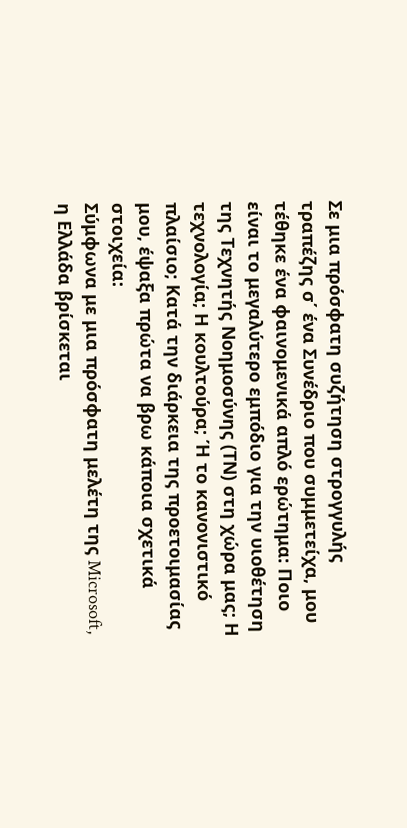Σε μια πρόσφατη συζήτηση στρογγυλής τραπέζης σ΄ ένα Συνέδριο που συμμετείχα, μου τέθηκε ένα φαινομενικά απλό ερώτημα: Ποιο είναι το μεγαλύτερο εμπόδιο για την υιοθέτηση της Τεχνητής Νοημοσύνης (ΤΝ) στη χώρα μας; Η τεχνολογία; Η κουλτούρα; Ή το κανονιστικό πλαίσιο; Κατά την διάρκεια της προετοιμασίας μου, έψαξα πρώτα να βρω κάποια σχετικά στοιχεία:
Σύμφωνα με μια πρόσφατη μελέτη της Microsoft, η Ελλάδα βρίσκεται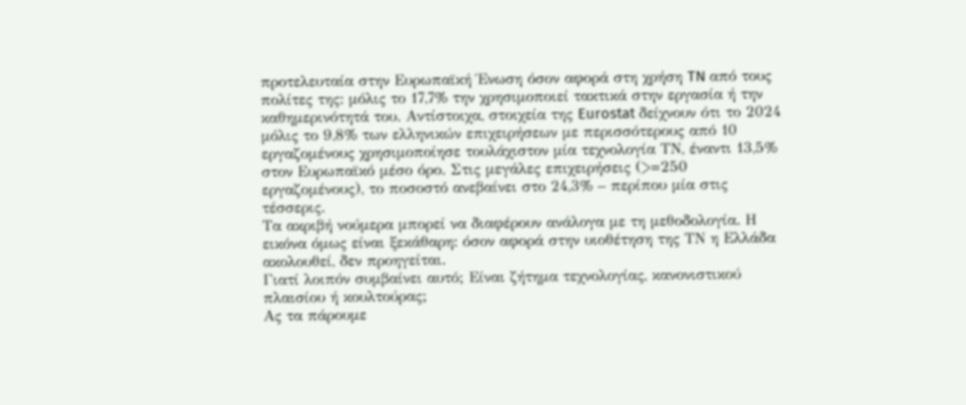προτελευταία στην Ευρωπαϊκή Ένωση όσον αφορά στη χρήση TN από τους πολίτες της: μόλις το 17,7% την χρησιμοποιεί τακτικά στην εργασία ή την καθημερινότητά του. Αντίστοιχα, στοιχεία της Eurostat δείχνουν ότι το 2024 μόλις το 9,8% των ελληνικών επιχειρήσεων με περισσότερους από 10 εργαζομένους χρησιμοποίησε τουλάχιστον μία τεχνολογία ΤΝ, έναντι 13,5% στον Ευρωπαϊκό μέσο όρο. Στις μεγάλες επιχειρήσεις (>=250 εργαζομένους), το ποσοστό ανεβαίνει στο 24,3% – περίπου μία στις τέσσερις.
Τα ακριβή νούμερα μπορεί να διαφέρουν ανάλογα με τη μεθοδολογία. Η εικόνα όμως είναι ξεκάθαρη: όσον αφορά στην υιοθέτηση της ΤΝ η Ελλάδα ακολουθεί, δεν προηγείται.
Γιατί λοιπόν συμβαίνει αυτό; Είναι ζήτημα τεχνολογίας, κανονιστικού πλαισίου ή κουλτούρας;
Ας τα πάρουμε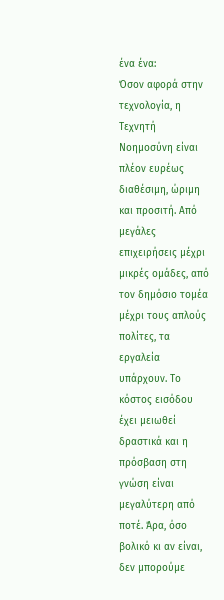ένα ένα:
Όσον αφορά στην τεχνολογία, η Τεχνητή Νοημοσύνη είναι πλέον ευρέως διαθέσιμη, ώριμη και προσιτή. Από μεγάλες επιχειρήσεις μέχρι μικρές ομάδες, από τον δημόσιο τομέα μέχρι τους απλούς πολίτες, τα εργαλεία υπάρχουν. Το κόστος εισόδου έχει μειωθεί δραστικά και η πρόσβαση στη γνώση είναι μεγαλύτερη από ποτέ. Άρα, όσο βολικό κι αν είναι, δεν μπορούμε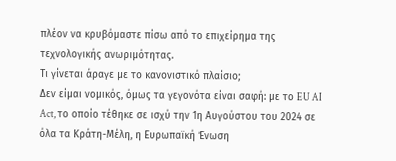πλέον να κρυβόμαστε πίσω από το επιχείρημα της τεχνολογικής ανωριμότητας.
Τι γίνεται άραγε με το κανονιστικό πλαίσιο;
Δεν είμαι νομικός, όμως τα γεγονότα είναι σαφή: με το EU AI Act, το οποίο τέθηκε σε ισχύ την 1η Αυγούστου του 2024 σε όλα τα Κράτη-Μέλη, η Ευρωπαϊκή Ένωση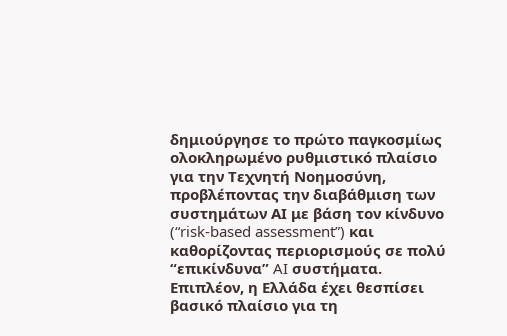δημιούργησε το πρώτο παγκοσμίως ολοκληρωμένο ρυθμιστικό πλαίσιο για την Τεχνητή Νοημοσύνη, προβλέποντας την διαβάθμιση των συστημάτων ΑΙ με βάση τον κίνδυνο (“risk-based assessment”) και καθορίζοντας περιορισμούς σε πολύ “επικίνδυνα” AI συστήματα.
Επιπλέον, η Ελλάδα έχει θεσπίσει βασικό πλαίσιο για τη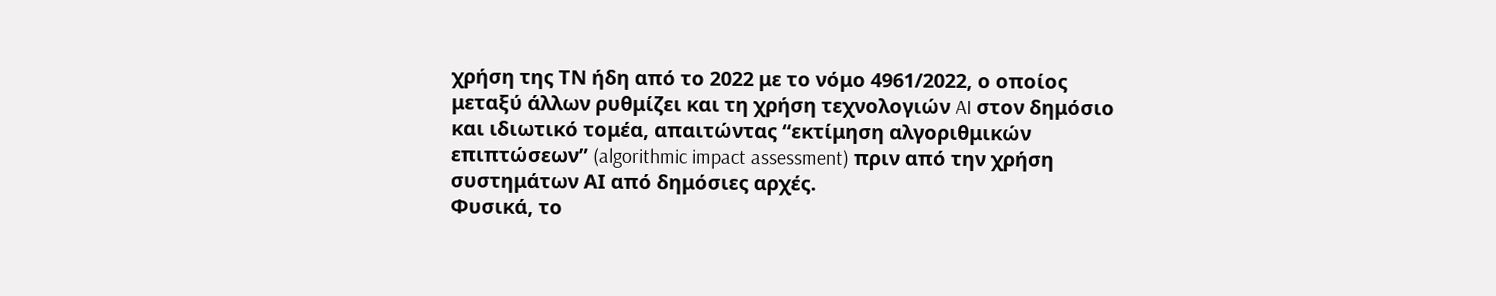χρήση της ΤΝ ήδη από το 2022 με το νόμο 4961/2022, ο οποίος μεταξύ άλλων ρυθμίζει και τη χρήση τεχνολογιών AI στον δημόσιο και ιδιωτικό τομέα, απαιτώντας “εκτίμηση αλγοριθμικών επιπτώσεων” (algorithmic impact assessment) πριν από την χρήση συστημάτων ΑΙ από δημόσιες αρχές.
Φυσικά, το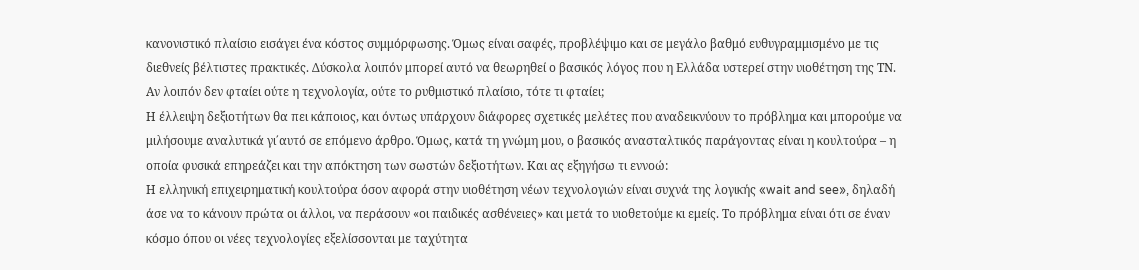κανονιστικό πλαίσιο εισάγει ένα κόστος συμμόρφωσης. Όμως είναι σαφές, προβλέψιμο και σε μεγάλο βαθμό ευθυγραμμισμένο με τις διεθνείς βέλτιστες πρακτικές. Δύσκολα λοιπόν μπορεί αυτό να θεωρηθεί ο βασικός λόγος που η Ελλάδα υστερεί στην υιοθέτηση της ΤΝ.
Αν λοιπόν δεν φταίει ούτε η τεχνολογία, ούτε το ρυθμιστικό πλαίσιο, τότε τι φταίει;
Η έλλειψη δεξιοτήτων θα πει κάποιος, και όντως υπάρχουν διάφορες σχετικές μελέτες που αναδεικνύουν το πρόβλημα και μπορούμε να μιλήσουμε αναλυτικά γι΄αυτό σε επόμενο άρθρο. Όμως, κατά τη γνώμη μου, ο βασικός ανασταλτικός παράγοντας είναι η κουλτούρα – η οποία φυσικά επηρεάζει και την απόκτηση των σωστών δεξιοτήτων. Και ας εξηγήσω τι εννοώ:
Η ελληνική επιχειρηματική κουλτούρα όσον αφορά στην υιοθέτηση νέων τεχνολογιών είναι συχνά της λογικής «wait and see», δηλαδή άσε να το κάνουν πρώτα οι άλλοι, να περάσουν «οι παιδικές ασθένειες» και μετά το υιοθετούμε κι εμείς. Το πρόβλημα είναι ότι σε έναν κόσμο όπου οι νέες τεχνολογίες εξελίσσονται με ταχύτητα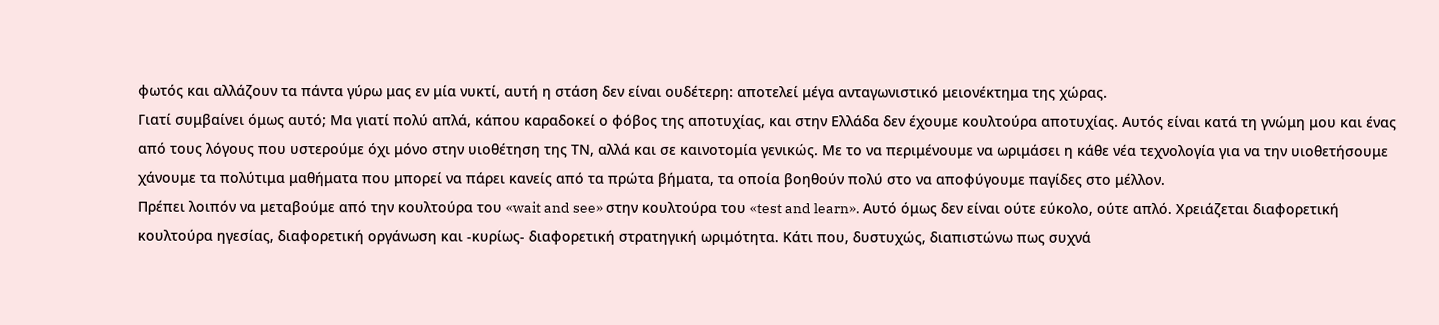φωτός και αλλάζουν τα πάντα γύρω μας εν μία νυκτί, αυτή η στάση δεν είναι ουδέτερη: αποτελεί μέγα ανταγωνιστικό μειονέκτημα της χώρας.
Γιατί συμβαίνει όμως αυτό; Μα γιατί πολύ απλά, κάπου καραδοκεί ο φόβος της αποτυχίας, και στην Ελλάδα δεν έχουμε κουλτούρα αποτυχίας. Αυτός είναι κατά τη γνώμη μου και ένας από τους λόγους που υστερούμε όχι μόνο στην υιοθέτηση της ΤΝ, αλλά και σε καινοτομία γενικώς. Με το να περιμένουμε να ωριμάσει η κάθε νέα τεχνολογία για να την υιοθετήσουμε χάνουμε τα πολύτιμα μαθήματα που μπορεί να πάρει κανείς από τα πρώτα βήματα, τα οποία βοηθούν πολύ στο να αποφύγουμε παγίδες στο μέλλον.
Πρέπει λοιπόν να μεταβούμε από την κουλτούρα του «wait and see» στην κουλτούρα του «test and learn». Αυτό όμως δεν είναι ούτε εύκολο, ούτε απλό. Χρειάζεται διαφορετική κουλτούρα ηγεσίας, διαφορετική οργάνωση και -κυρίως- διαφορετική στρατηγική ωριμότητα. Κάτι που, δυστυχώς, διαπιστώνω πως συχνά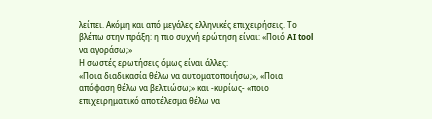λείπει. Ακόμη και από μεγάλες ελληνικές επιχειρήσεις. Το βλέπω στην πράξη: η πιο συχνή ερώτηση είναι: «Ποιό AI tool να αγοράσω;»
Η σωστές ερωτήσεις όμως είναι άλλες:
«Ποια διαδικασία θέλω να αυτοματοποιήσω;», «Ποια απόφαση θέλω να βελτιώσω;» και -κυρίως- «ποιο επιχειρηματικό αποτέλεσμα θέλω να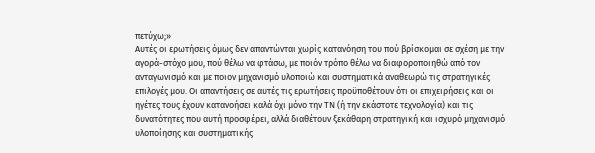πετύχω;»
Αυτές οι ερωτήσεις όμως δεν απαντώνται χωρίς κατανόηση του πού βρίσκομαι σε σχέση με την αγορά-στόχο μου, πού θέλω να φτάσω, με ποιόν τρόπο θέλω να διαφοροποιηθώ από τον ανταγωνισμό και με ποιον μηχανισμό υλοποιώ και συστηματικά αναθεωρώ τις στρατηγικές επιλογές μου. Οι απαντήσεις σε αυτές τις ερωτήσεις προϋποθέτουν ότι οι επιχειρήσεις και οι ηγέτες τους έχουν κατανοήσει καλά όχι μόνο την ΤΝ (ή την εκάστοτε τεχνολογία) και τις δυνατότητες που αυτή προσφέρει, αλλά διαθέτουν ξεκάθαρη στρατηγική και ισχυρό μηχανισμό υλοποίησης και συστηματικής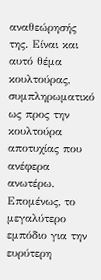αναθεώρησής της. Είναι και αυτό θέμα κουλτούρας, συμπληρωματικό ως προς την κουλτούρα αποτυχίας που ανέφερα ανωτέρω.
Επομένως, το μεγαλύτερο εμπόδιο για την ευρύτερη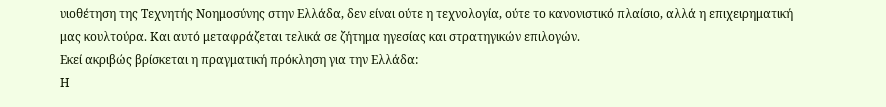υιοθέτηση της Τεχνητής Νοημοσύνης στην Ελλάδα, δεν είναι ούτε η τεχνολογία, ούτε το κανονιστικό πλαίσιο, αλλά η επιχειρηματική μας κουλτούρα. Και αυτό μεταφράζεται τελικά σε ζήτημα ηγεσίας και στρατηγικών επιλογών.
Εκεί ακριβώς βρίσκεται η πραγματική πρόκληση για την Ελλάδα:
Η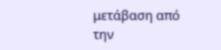μετάβαση από την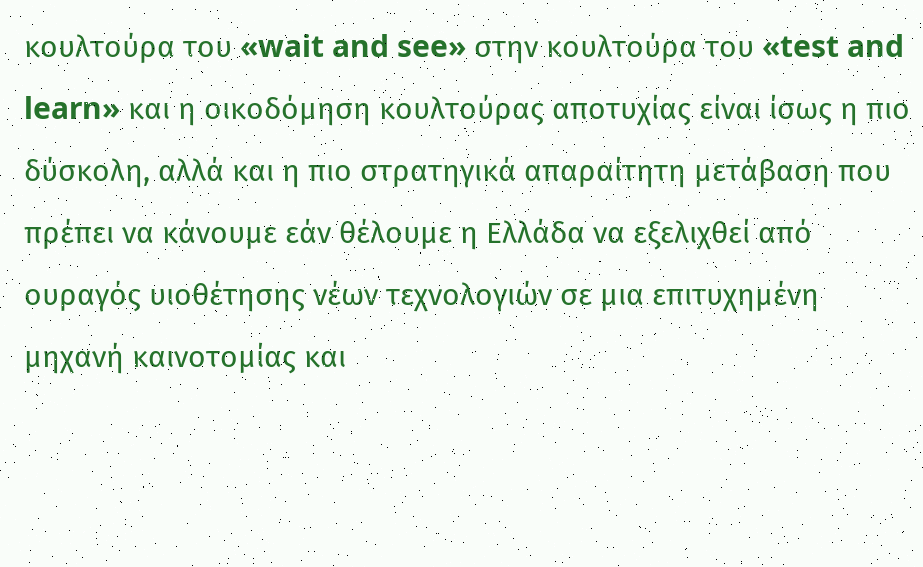κουλτούρα του «wait and see» στην κουλτούρα του «test and learn» και η οικοδόμηση κουλτούρας αποτυχίας είναι ίσως η πιο δύσκολη, αλλά και η πιο στρατηγικά απαραίτητη μετάβαση που πρέπει να κάνουμε εάν θέλουμε η Ελλάδα να εξελιχθεί από ουραγός υιοθέτησης νέων τεχνολογιών σε μια επιτυχημένη μηχανή καινοτομίας και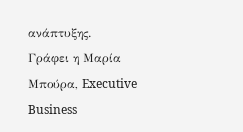ανάπτυξης.
Γράφει η Μαρία Μπούρα, Executive Business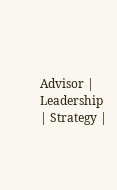Advisor | Leadership | Strategy |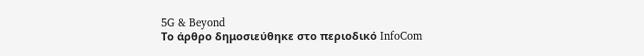5G & Beyond
Το άρθρο δημοσιεύθηκε στο περιοδικό InfoCom